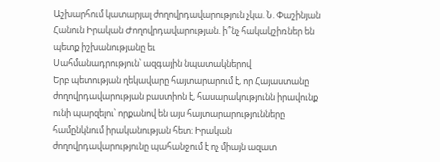Աշխարհում կատարյալ ժողովրդավարություն չկա. Ն. Փաշինյան
Հանուն Իրական Ժողովրդավարության. ի՞նչ հակակշիռներ են պետք իշխանությանը եւ
Սահմանադրություն՝ ազգային նպատակներով
Երբ պետության ղեկավարը հայտարարում է, որ Հայաստանը ժողովրդավարության բաստիոն է, հասարակությունն իրավունք ունի պարզելու՝ որքանով են այս հայտարարությունները համընկնում իրականության հետ։ Իրական ժողովրդավարությունը պահանջում է ոչ միայն ազատ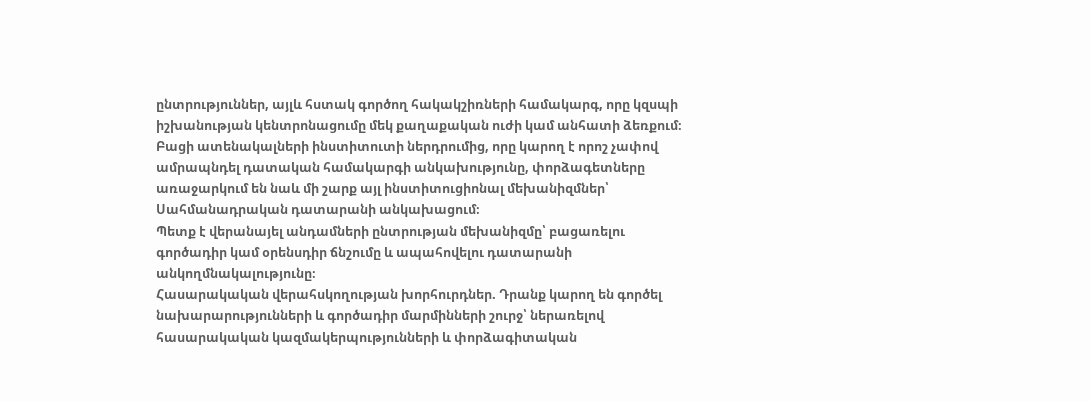ընտրություններ, այլև հստակ գործող հակակշիռների համակարգ, որը կզսպի իշխանության կենտրոնացումը մեկ քաղաքական ուժի կամ անհատի ձեռքում։
Բացի ատենակալների ինստիտուտի ներդրումից, որը կարող է որոշ չափով ամրապնդել դատական համակարգի անկախությունը, փորձագետները առաջարկում են նաև մի շարք այլ ինստիտուցիոնալ մեխանիզմներ՝
Սահմանադրական դատարանի անկախացում։
Պետք է վերանայել անդամների ընտրության մեխանիզմը՝ բացառելու գործադիր կամ օրենսդիր ճնշումը և ապահովելու դատարանի անկողմնակալությունը։
Հասարակական վերահսկողության խորհուրդներ. Դրանք կարող են գործել նախարարությունների և գործադիր մարմինների շուրջ՝ ներառելով հասարակական կազմակերպությունների և փորձագիտական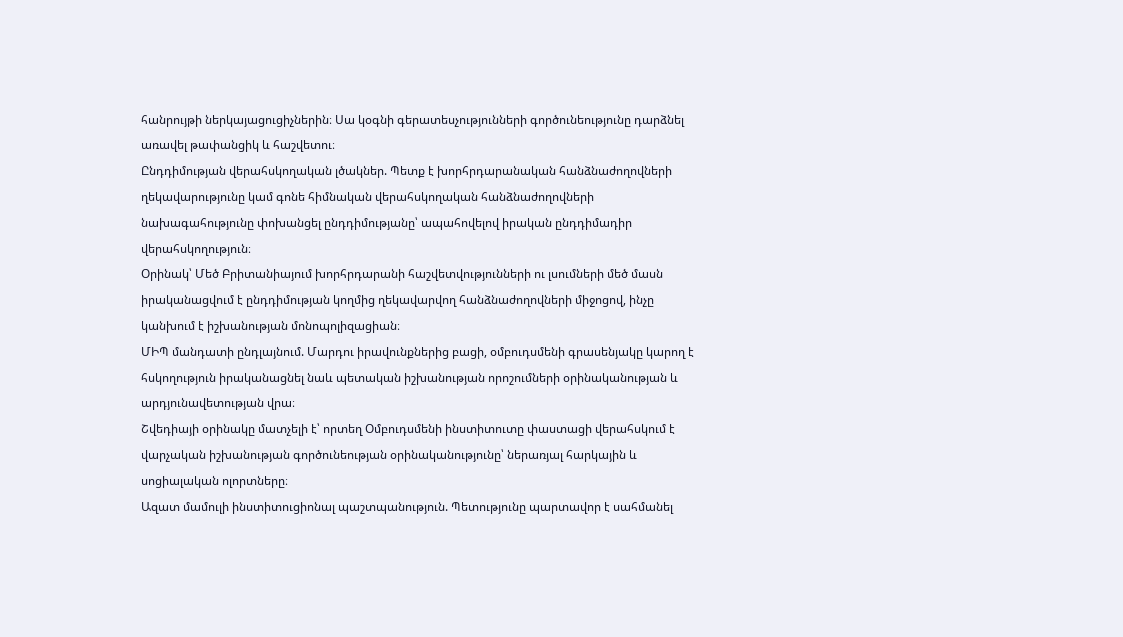հանրույթի ներկայացուցիչներին։ Սա կօգնի գերատեսչությունների գործունեությունը դարձնել առավել թափանցիկ և հաշվետու։
Ընդդիմության վերահսկողական լծակներ. Պետք է խորհրդարանական հանձնաժողովների ղեկավարությունը կամ գոնե հիմնական վերահսկողական հանձնաժողովների նախագահությունը փոխանցել ընդդիմությանը՝ ապահովելով իրական ընդդիմադիր վերահսկողություն։
Օրինակ՝ Մեծ Բրիտանիայում խորհրդարանի հաշվետվությունների ու լսումների մեծ մասն իրականացվում է ընդդիմության կողմից ղեկավարվող հանձնաժողովների միջոցով, ինչը կանխում է իշխանության մոնոպոլիզացիան։
ՄԻՊ մանդատի ընդլայնում. Մարդու իրավունքներից բացի, օմբուդսմենի գրասենյակը կարող է հսկողություն իրականացնել նաև պետական իշխանության որոշումների օրինականության և արդյունավետության վրա։
Շվեդիայի օրինակը մատչելի է՝ որտեղ Օմբուդսմենի ինստիտուտը փաստացի վերահսկում է վարչական իշխանության գործունեության օրինականությունը՝ ներառյալ հարկային և սոցիալական ոլորտները։
Ազատ մամուլի ինստիտուցիոնալ պաշտպանություն. Պետությունը պարտավոր է սահմանել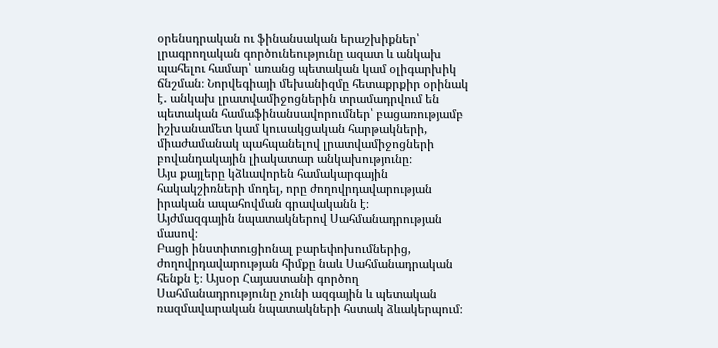օրենսդրական ու ֆինանսական երաշխիքներ՝ լրագրողական գործունեությունը ազատ և անկախ պահելու համար՝ առանց պետական կամ օլիգարխիկ ճնշման։ Նորվեգիայի մեխանիզմը հետաքրքիր օրինակ է․ անկախ լրատվամիջոցներին տրամադրվում են պետական համաֆինանսավորումներ՝ բացառությամբ իշխանամետ կամ կուսակցական հարթակների, միաժամանակ պահպանելով լրատվամիջոցների բովանդակային լիակատար անկախությունը։
Այս քայլերը կձևավորեն համակարգային հակակշիռների մոդել, որը ժողովրդավարության իրական ապահովման գրավականն է։
Այժմազգային նպատակներով Սահմանադրության մասով։
Բացի ինստիտուցիոնալ բարեփոխումներից, ժողովրդավարության հիմքը նաև Սահմանադրական հենքն է։ Այսօր Հայաստանի գործող Սահմանադրությունը չունի ազգային և պետական ռազմավարական նպատակների հստակ ձևակերպում։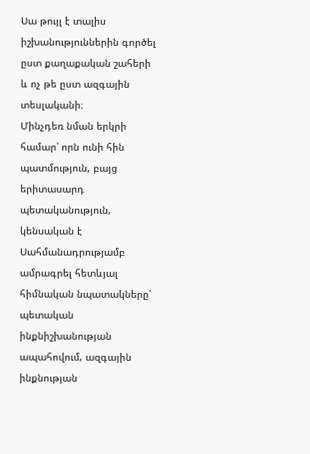Սա թույլ է տալիս իշխանություններին գործել ըստ քաղաքական շահերի և ոչ թե ըստ ազգային տեսլականի։
Մինչդեռ նման երկրի համար՝ որն ունի հին պատմություն, բայց երիտասարդ պետականություն, կենսական է Սահմանադրությամբ ամրագրել հետևյալ հիմնական նպատակները՝ պետական ինքնիշխանության ապահովում, ազգային ինքնության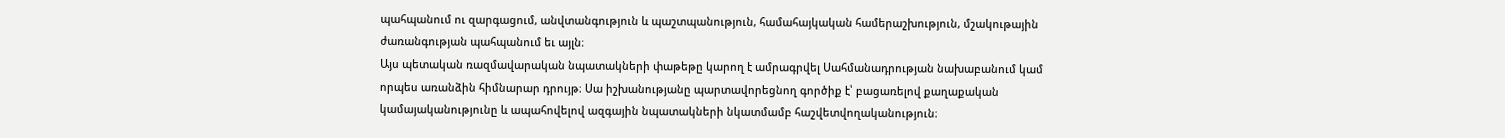պահպանում ու զարգացում, անվտանգություն և պաշտպանություն, համահայկական համերաշխություն, մշակութային ժառանգության պահպանում եւ այլն։
Այս պետական ռազմավարական նպատակների փաթեթը կարող է ամրագրվել Սահմանադրության նախաբանում կամ որպես առանձին հիմնարար դրույթ։ Սա իշխանությանը պարտավորեցնող գործիք է՝ բացառելով քաղաքական կամայականությունը և ապահովելով ազգային նպատակների նկատմամբ հաշվետվողականություն։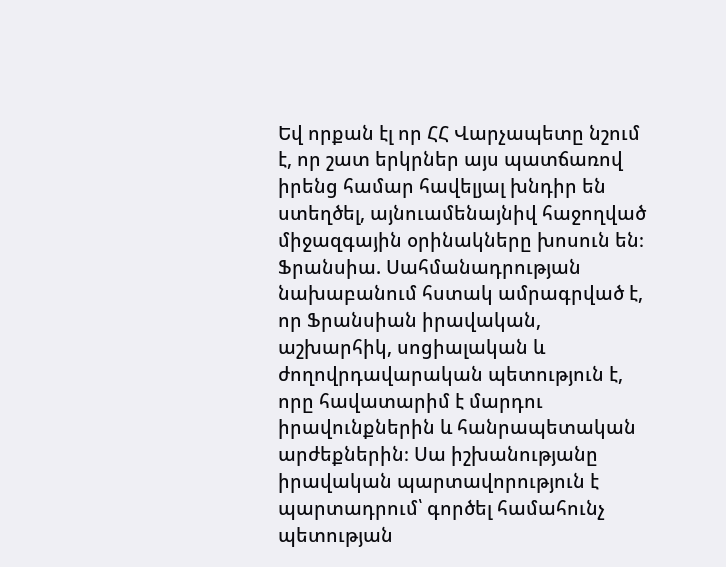Եվ որքան էլ որ ՀՀ Վարչապետը նշում է, որ շատ երկրներ այս պատճառով իրենց համար հավելյալ խնդիր են ստեղծել, այնուամենայնիվ հաջողված միջազգային օրինակները խոսուն են։
Ֆրանսիա. Սահմանադրության նախաբանում հստակ ամրագրված է, որ Ֆրանսիան իրավական, աշխարհիկ, սոցիալական և ժողովրդավարական պետություն է, որը հավատարիմ է մարդու իրավունքներին և հանրապետական արժեքներին։ Սա իշխանությանը իրավական պարտավորություն է պարտադրում՝ գործել համահունչ պետության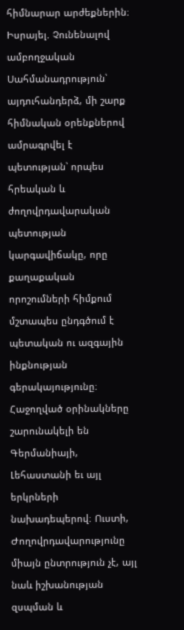հիմնարար արժեքներին։
Իսրայել. Չունենալով ամբողջական Սահմանադրություն՝ այդուհանդերձ, մի շարք հիմնական օրենքներով ամրագրվել է պետության՝ որպես հրեական և ժողովրդավարական պետության կարգավիճակը, որը քաղաքական որոշումների հիմքում մշտապես ընդգծում է պետական ու ազգային ինքնության գերակայությունը։
Հաջողված օրինակները շարունակելի են Գերմանիայի, Լեհաստանի եւ այլ երկրների նախադեպերով։ Ուստի,
Ժողովրդավարությունը միայն ընտրություն չէ, այլ նաև իշխանության զսպման և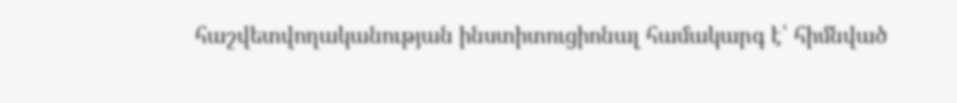հաշվետվողականության ինստիտուցիոնալ համակարգ է՝ հիմնված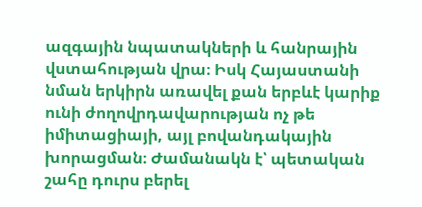ազգային նպատակների և հանրային վստահության վրա։ Իսկ Հայաստանի նման երկիրն առավել քան երբևէ կարիք ունի ժողովրդավարության ոչ թե իմիտացիայի, այլ բովանդակային խորացման։ Ժամանակն է՝ պետական շահը դուրս բերել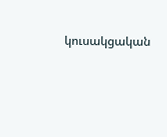կուսակցական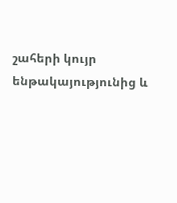շահերի կույր ենթակայությունից և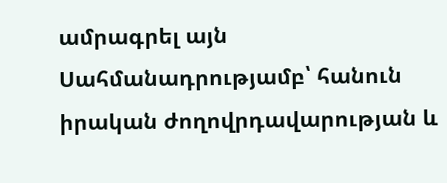ամրագրել այն Սահմանադրությամբ՝ հանուն իրական ժողովրդավարության և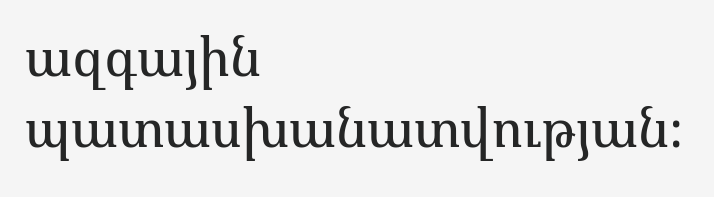ազգային պատասխանատվության։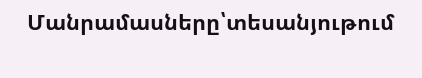Մանրամասները՝տեսանյութում